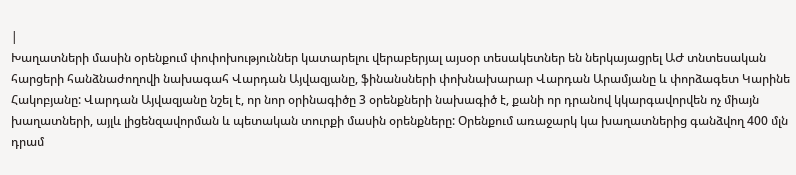|
Խաղատների մասին օրենքում փոփոխություններ կատարելու վերաբերյալ այսօր տեսակետներ են ներկայացրել ԱԺ տնտեսական հարցերի հանձնաժողովի նախագահ Վարդան Այվազյանը, ֆինանսների փոխնախարար Վարդան Արամյանը և փորձագետ Կարինե Հակոբյանը: Վարդան Այվազյանը նշել է, որ նոր օրինագիծը 3 օրենքների նախագիծ է, քանի որ դրանով կկարգավորվեն ոչ միայն խաղատների, այլև լիցենզավորման և պետական տուրքի մասին օրենքները: Օրենքում առաջարկ կա խաղատներից գանձվող 400 մլն դրամ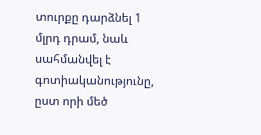տուրքը դարձնել 1 մլրդ դրամ, նաև սահմանվել է գոտիականությունը, ըստ որի մեծ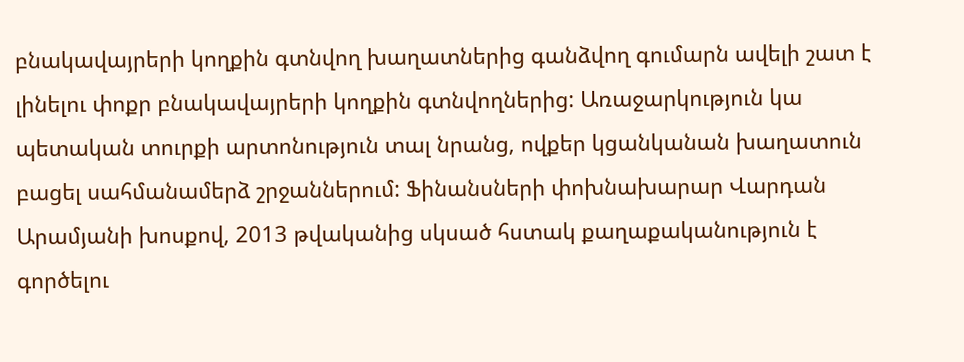բնակավայրերի կողքին գտնվող խաղատներից գանձվող գումարն ավելի շատ է լինելու փոքր բնակավայրերի կողքին գտնվողներից: Առաջարկություն կա պետական տուրքի արտոնություն տալ նրանց, ովքեր կցանկանան խաղատուն բացել սահմանամերձ շրջաններում: Ֆինանսների փոխնախարար Վարդան Արամյանի խոսքով, 2013 թվականից սկսած հստակ քաղաքականություն է գործելու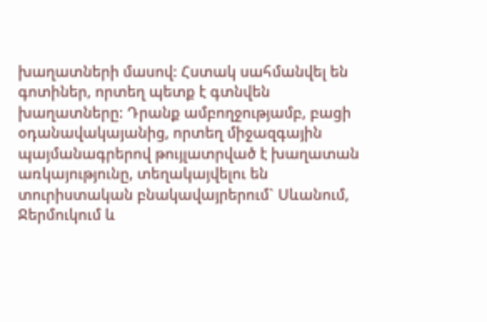խաղատների մասով: Հստակ սահմանվել են գոտիներ, որտեղ պետք է գտնվեն խաղատները: Դրանք ամբողջությամբ, բացի օդանավակայանից, որտեղ միջազգային պայմանագրերով թույլատրված է խաղատան առկայությունը, տեղակայվելու են տուրիստական բնակավայրերում` Սևանում, Ջերմուկում և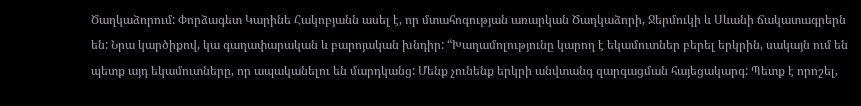Ծաղկաձորում: Փորձագետ Կարինե Հակոբյանն ասել է, որ մտահոգության առարկան Ծաղկաձորի, Ջերմուկի և Սևանի ճակատագրերն են: Նրա կարծիքով, կա գաղափարական և բարոյական խնդիր: “Խաղամոլությունը կարող է եկամուտներ բերել երկրին, սակայն ում են պետք այդ եկամուտները, որ ապականելու են մարդկանց: Մենք չունենք երկրի անվտանգ զարգացման հայեցակարգ: Պետք է որոշել,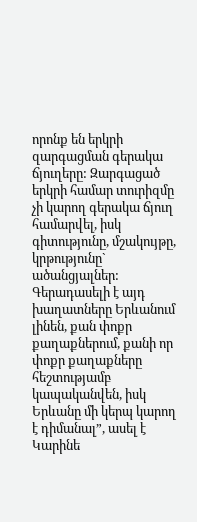որոնք են երկրի զարգացման գերակա ճյուղերը: Զարգացած երկրի համար տուրիզմը չի կարող գերակա ճյուղ համարվել, իսկ գիտությունը, մշակույթը, կրթությունը` ածանցյալներ: Գերադասելի է այդ խաղատները Երևանում լինեն, քան փոքր քաղաքներում, քանի որ փոքր քաղաքները հեշտությամբ կապականվեն, իսկ Երևանը մի կերպ կարող է դիմանալ”, ասել է Կարինե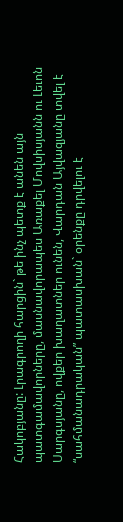Հակոբյանը: Լրագրողի հարցին` թե ինչ պետք է անեն այն պատգամավորները, մասնավորապես Առաքել Մովսիսյանն ու Լեւոն Սարգսյանը, ովքեր խաղատներ ունեն, Վարդան Այվազյանը տվել է “սահմանադրական” պատասխան` օրենքը դրվելու է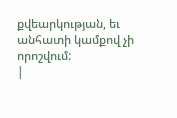քվեարկության, եւ անհատի կամքով չի որոշվում:
|